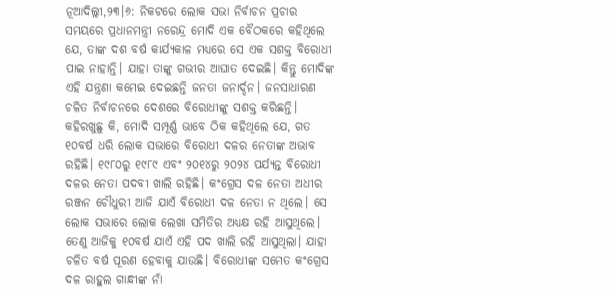ନୂଆଦିଲ୍ଲୀ,୨୩।୬: ନିକଟରେ ଲୋକ ସଭା ନିର୍ବାଚନ ପ୍ରଚାର ସମୟରେ ପ୍ରଧାନମନ୍ତ୍ରୀ ନରେନ୍ଦ୍ର ମୋଦି ଏକ ବୈଠକରେ କହିଥିଲେ ଯେ, ତାଙ୍କ ଦଶ ବର୍ଷ କାର୍ଯ୍ୟକାଳ ମଧ୍ୟରେ ସେ ଏକ ସଶକ୍ତ ବିରୋଧୀ ପାଇ ନାହାନ୍ତି। ଯାହା ତାଙ୍କୁ ଗଭୀର ଆଘାତ ଦେଇଛି। କିନ୍ତୁ ମୋଦିଙ୍କ ଏହି ଯନ୍ତ୍ରଣା କମେଇ ଦେଇଛନ୍ତି ଜନତା ଜନାର୍ଦ୍ଦନ। ଜନସାଧାରଣ ଚଳିତ ନିର୍ବାଚନରେ ଦେଶରେ ବିରୋଧୀଙ୍କୁ ସଶକ୍ତ କରିଛନ୍ତି। କହିରଖୁଛୁ କି, ମୋଦି ସମ୍ପୂର୍ଣ୍ଣ ଭାବେ ଠିକ କହିଥିଲେ ଯେ, ଗତ ୧୦ବର୍ଷ ଧରି ଲୋକ ସଭାରେ ବିରୋଧୀ ଦଳର ନେତାଙ୍କ ଅଭାବ ରହିଛି। ୧୯୮୦ରୁ ୧୯୮୯ ଏବଂ ୨୦୧୪ରୁ ୨୦୨୪ ପର୍ଯ୍ୟନ୍ତ ବିରୋଧୀ ଦଳର ନେତା ପଦବୀ ଖାଲି ରହିଛି। କଂଗ୍ରେସ ଦଳ ନେତା ଅଧୀର ରଞ୍ଜନ ଚୌଧୁରୀ ଆଜି ଯାଏଁ ବିରୋଧୀ ଦଳ ନେତା ନ ଥିଲେ। ସେ ଲୋକ ସଭାରେ ଲୋକ ଲେଖା ସମିତିର ଅଧ୍ୟକ୍ଷ ରହି ଆସୁଥିଲେ। ତେଣୁ ଆଜିକୁ ୧୦ବର୍ଷ ଯାଏଁ ଏହି ପଦ ଖାଲି ରହି ଆସୁଥିଲା। ଯାହା ଚଳିତ ବର୍ଷ ପୂରଣ ହେବାକୁ ଯାଉଛି। ବିରୋଧୀଙ୍କ ସମେତ କଂଗ୍ରେସ ଦଳ ରାହୁଲ ଗାନ୍ଧୀଙ୍କ ନାଁ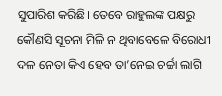ସୁପାରିଶ କରିଛି। ତେବେ ରାହୁଲଙ୍କ ପକ୍ଷରୁ କୌଣସି ସୂଚନା ମିଳି ନ ଥିବାବେଳେ ବିରୋଧୀ ଦଳ ନେତା କିଏ ହେବ ତା’ନେଇ ଚର୍ଚ୍ଚା ଲାଗି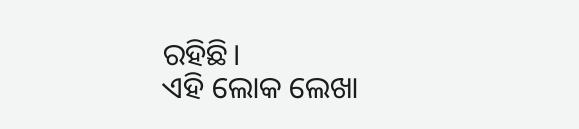ରହିଛି।
ଏହି ଲୋକ ଲେଖା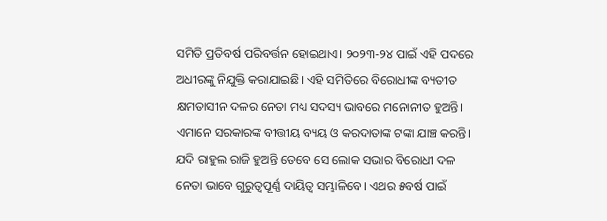ସମିତି ପ୍ରତିବର୍ଷ ପରିବର୍ତ୍ତନ ହୋଇଥାଏ। ୨୦୨୩-୨୪ ପାଇଁ ଏହି ପଦରେ ଅଧୀରଙ୍କୁ ନିଯୁକ୍ତି କରାଯାଇଛି। ଏହି ସମିତିରେ ବିରୋଧୀଙ୍କ ବ୍ୟତୀତ କ୍ଷମତାସୀନ ଦଳର ନେତା ମଧ୍ୟ ସଦସ୍ୟ ଭାବରେ ମନୋନୀତ ହୁଅନ୍ତି। ଏମାନେ ସରକାରଙ୍କ ବୀତ୍ତୀୟ ବ୍ୟୟ ଓ କରଦାତାଙ୍କ ଟଙ୍କା ଯାଞ୍ଚ କରନ୍ତି।
ଯଦି ରାହୁଲ ରାଜି ହୁଅନ୍ତି ତେବେ ସେ ଲୋକ ସଭାର ବିରୋଧୀ ଦଳ ନେତା ଭାବେ ଗୁରୁତ୍ୱପୂର୍ଣ୍ଣ ଦାୟିତ୍ୱ ସମ୍ଭାଳିବେ। ଏଥର ୫ବର୍ଷ ପାଇଁ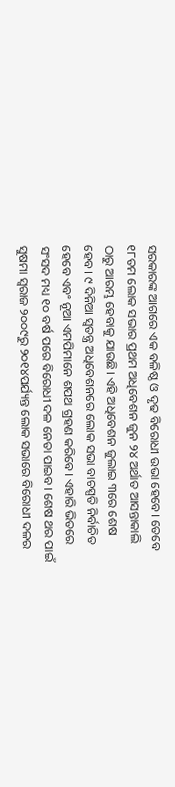ସରକାରଙ୍କ ଆଗରେ ଏକ ବଳିଷ୍ଠ ଓ ଦୃଢ ବିରୋଧୀ ଉଭା ହେବେ। ତେବେ ୧୮ତମ ଲୋକ ସଭାର ପ୍ରଥମ ଅଧିବେଶନ ଜୁନ ୨୪ ଅର୍ଥାତ ଆସନ୍ତାକାଲି ଠାରୁ ଆରମ୍ଭ ହେବାକୁ ଯାଉଛି। ଏହି ଅଧିବେଶନ ଜୁଲାଇ ୩ରେ ଶେଷ ହେବ। ୯ ଦିନିଆ ସ୍ବତନ୍ତ୍ର ଅଧିବେଶନରେ ଲୋକ ସଭା ବାଚସ୍ପତି ନିର୍ବାଚିତ ହେବେ ଏବଂ ନୂଆ ଏମପିମାନେ ଶପଥ ଗ୍ରହଣ କରିବେ। ଏହାରି ଭିତରେ ସଂସଦ ମଧ୍ୟ ୧୦ ବର୍ଷ ପରେ ବିରୋଧୀ ଦଳ ନେତା ପାଇବ। ଶେଷ ଥର ପାଇଁ ସୁଷମା ସ୍ବରାଜ ୨୦୦୯ରୁ ୨୦୧୪ପର୍ଯ୍ୟନ୍ତ ଲୋକ ସଭାରେ ବିରୋଧୀ ଦଳର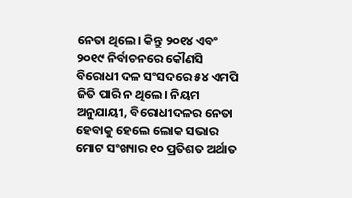ନେତା ଥିଲେ। କିନ୍ତୁ ୨୦୧୪ ଏବଂ ୨୦୧୯ ନିର୍ବାଚନରେ କୌଣସି ବିରୋଧୀ ଦଳ ସଂସଦରେ ୫୪ ଏମପି ଜିତି ପାରି ନ ଥିଲେ। ନିୟମ ଅନୁଯାୟୀ, ବିରୋଧୀଦଳର ନେତା ହେବାକୁ ହେଲେ ଲୋକ ସଭାର ମୋଟ ସଂଖ୍ୟାର ୧୦ ପ୍ରତିଶତ ଅର୍ଥାତ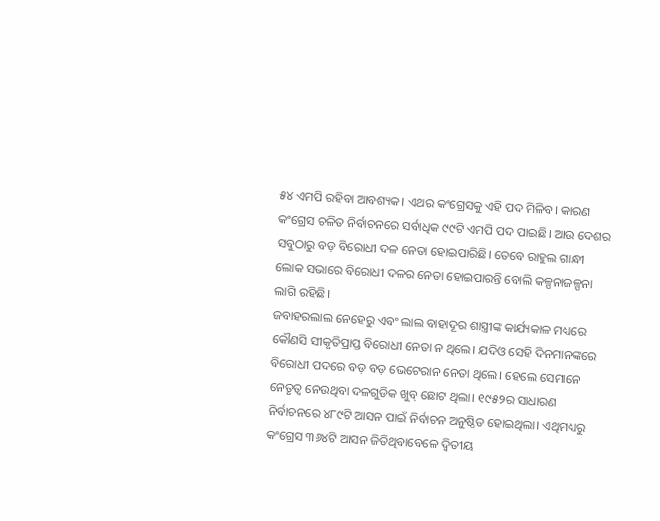୫୪ ଏମପି ରହିବା ଆବଶ୍ୟକ। ଏଥର କଂଗ୍ରେସକୁ ଏହି ପଦ ମିଳିବ। କାରଣ କଂଗ୍ରେସ ଚଳିତ ନିର୍ବାଚନରେ ସର୍ବାଧିକ ୯୯ଟି ଏମପି ପଦ ପାଇଛି। ଆଉ ଦେଶର ସବୁଠାରୁ ବଡ଼ ବିରୋଧୀ ଦଳ ନେତା ହୋଇପାରିଛି। ତେବେ ରାହୁଲ ଗାନ୍ଧୀ ଲୋକ ସଭାରେ ବିରୋଧୀ ଦଳର ନେତା ହୋଇପାରନ୍ତି ବୋଲି କଳ୍ପନାଜଳ୍ପନା ଲାଗି ରହିଛି।
ଜବାହରଲାଲ ନେହେରୁ ଏବଂ ଲାଲ ବାହାଦୂର ଶାସ୍ତ୍ରୀଙ୍କ କାର୍ଯ୍ୟକାଳ ମଧ୍ୟରେ କୌଣସି ସୀକୃତିପ୍ରାପ୍ତ ବିରୋଧୀ ନେତା ନ ଥିଲେ। ଯଦିଓ ସେହି ଦିନମାନଙ୍କରେ ବିରୋଧୀ ପଦରେ ବଡ଼ ବଡ଼ ଭେଟେରାନ ନେତା ଥିଲେ। ହେଲେ ସେମାନେ ନେତୃତ୍ୱ ନେଉଥିବା ଦଳଗୁଡିକ ଖୁବ୍ ଛୋଟ ଥିଲା। ୧୯୫୨ର ସାଧାରଣ ନିର୍ବାଚନରେ ୪୮୯ଟି ଆସନ ପାଇଁ ନିର୍ବାଚନ ଅନୁଷ୍ଠିତ ହୋଇଥିଲା। ଏଥିମଧ୍ୟରୁ କଂଗ୍ରେସ ୩୬୪ଟି ଆସନ ଜିତିଥିବାବେଳେ ଦ୍ୱିତୀୟ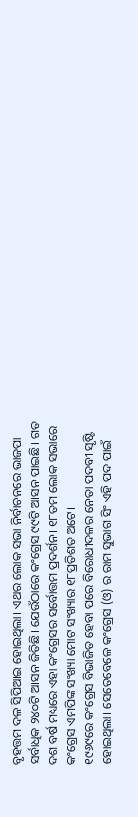ବୃହତ୍ତମ ଦଳ ସିପିଆଇ ହୋଇଥିଲା। ଏଥର ଲୋକ ସଭା ନିର୍ବାଚନରେ ଭାଜପା ସର୍ବାଧିକ ୨୪୦ଟି ଆସନ ଜିତିଛି। ଯେଉଁଠାରେ କଂଗ୍ରେସ ୯୯ଟି ଆସନ ପାଇଛି। ଗତ ଦଶ ବର୍ଷ ମଧ୍ୟରେ ଏହା କଂଗ୍ରେସର ସର୍ବୋତ୍ତମ ପ୍ରଦର୍ଶନ। ୧୮ତମ ଲୋକ ସଭାରେ କଂଗ୍ରେସ ଏମପିଙ୍କ ସଂଖ୍ୟା ମୋଟ ସଂଖ୍ୟାର ୧୮ପ୍ରତିଶତ ଅଟେ।
୧୯୬୯ରେ କଂଗ୍ରେସ ବିଭାଜିତ ହେବା ପରେ ବିରୋଧୀଦଳର ନେତା ପଦବୀ ସୃଷ୍ଟି ହୋଇଥିଲା। ସେତେବେଳେ କଂଗ୍ରେସ (ଓ) ର ରାମ ସୁଭାଗ ସିଂ ଏହି ପଦ ପାଇଁ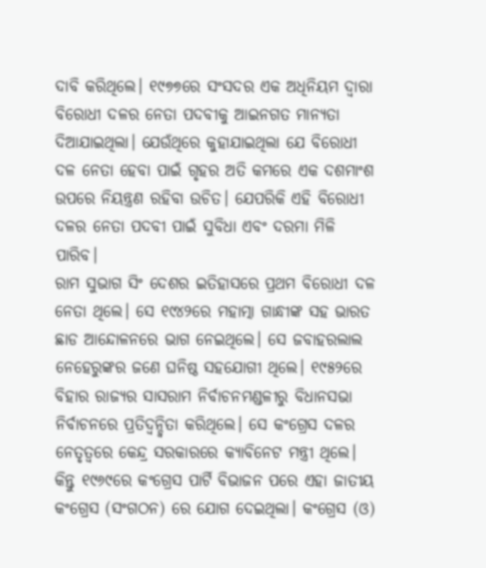ଦାବି କରିଥିଲେ। ୧୯୭୭ରେ ସଂସଦର ଏକ ଅଧିନିୟମ ଦ୍ୱାରା ବିରୋଧୀ ଦଳର ନେତା ପଦବୀକୁ ଆଇନଗତ ମାନ୍ୟତା ଦିଆଯାଇଥିଲା। ଯେଉଁଥିରେ କୁହାଯାଇଥିଲା ଯେ ବିରୋଧୀ ଦଳ ନେତା ହେବା ପାଇଁ ଗୃହର ଅତି କମରେ ଏକ ଦଶମାଂଶ ଉପରେ ନିୟନ୍ତ୍ରଣ ରହିବା ଉଚିତ। ଯେପରିକି ଏହି ବିରୋଧୀ ଦଳର ନେତା ପଦବୀ ପାଇଁ ସୁବିଧା ଏବଂ ଦରମା ମିଳି ପାରିବ।
ରାମ ସୁଭାଗ ସିଂ ଦେଶର ଇତିହାସରେ ପ୍ରଥମ ବିରୋଧୀ ଦଳ ନେତା ଥିଲେ। ସେ ୧୯୪୨ରେ ମହାତ୍ମା ଗାନ୍ଧୀଙ୍କ ସହ ଭାରତ ଛାଡ ଆନ୍ଦୋଳନରେ ଭାଗ ନେଇଥିଲେ। ସେ ଜବାହରଲାଲ ନେହେରୁଙ୍କର ଜଣେ ଘନିଷ୍ଠ ସହଯୋଗୀ ଥିଲେ। ୧୯୫୨ରେ ବିହାର ରାଜ୍ୟର ସାସରାମ ନିର୍ବାଚନମଣ୍ଡଳୀରୁ ବିଧାନସଭା ନିର୍ବାଚନରେ ପ୍ରତିଦ୍ୱନ୍ଦ୍ୱିତା କରିଥିଲେ। ସେ କଂଗ୍ରେସ ଦଳର ନେତୃତ୍ୱରେ କେନ୍ଦ୍ର ସରକାରରେ କ୍ୟାବିନେଟ ମନ୍ତ୍ରୀ ଥିଲେ। କିନ୍ତୁ ୧୯୬୯ରେ କଂଗ୍ରେସ ପାର୍ଟି ବିଭାଜନ ପରେ ଏହା ଜାତୀୟ କଂଗ୍ରେସ (ସଂଗଠନ) ରେ ଯୋଗ ଦେଇଥିଲା। କଂଗ୍ରେସ (ଓ)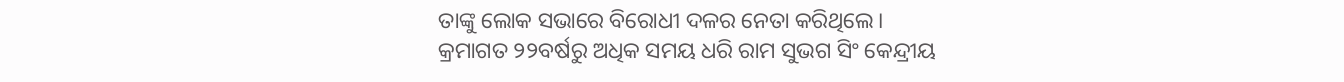ତାଙ୍କୁ ଲୋକ ସଭାରେ ବିରୋଧୀ ଦଳର ନେତା କରିଥିଲେ।
କ୍ରମାଗତ ୨୨ବର୍ଷରୁ ଅଧିକ ସମୟ ଧରି ରାମ ସୁଭଗ ସିଂ କେନ୍ଦ୍ରୀୟ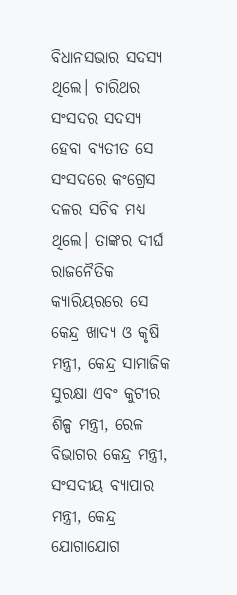ବିଧାନସଭାର ସଦସ୍ୟ ଥିଲେ। ଚାରିଥର ସଂସଦର ସଦସ୍ୟ ହେବା ବ୍ୟତୀତ ସେ ସଂସଦରେ କଂଗ୍ରେସ ଦଳର ସଚିବ ମଧ୍ୟ ଥିଲେ। ତାଙ୍କର ଦୀର୍ଘ ରାଜନୈତିକ କ୍ୟାରିୟରରେ ସେ କେନ୍ଦ୍ର ଖାଦ୍ୟ ଓ କୃଷି ମନ୍ତ୍ରୀ, କେନ୍ଦ୍ର ସାମାଜିକ ସୁରକ୍ଷା ଏବଂ କୁଟୀର ଶିଳ୍ପ ମନ୍ତ୍ରୀ, ରେଳ ବିଭାଗର କେନ୍ଦ୍ର ମନ୍ତ୍ରୀ, ସଂସଦୀୟ ବ୍ୟାପାର ମନ୍ତ୍ରୀ, କେନ୍ଦ୍ର ଯୋଗାଯୋଗ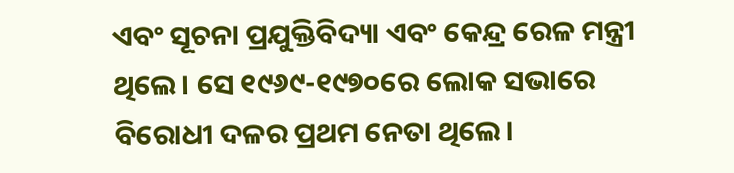ଏବଂ ସୂଚନା ପ୍ରଯୁକ୍ତିବିଦ୍ୟା ଏବଂ କେନ୍ଦ୍ର ରେଳ ମନ୍ତ୍ରୀ ଥିଲେ। ସେ ୧୯୬୯-୧୯୭୦ରେ ଲୋକ ସଭାରେ ବିରୋଧୀ ଦଳର ପ୍ରଥମ ନେତା ଥିଲେ।